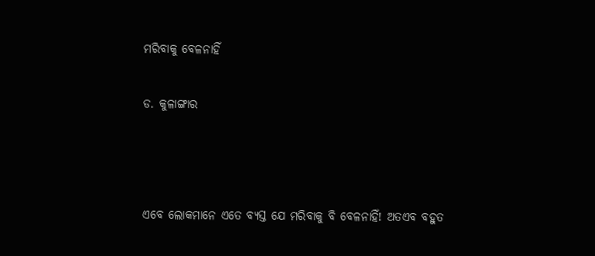ମରିବାକୁ ବେଳନାହିଁ

ଡ. କୁଳାଙ୍ଗାର



ଏବେ ଲୋକମାନେ ଏତେ ବ୍ୟସ୍ତ ଯେ ମରିବାକୁ ବି ବେଳନାହିଁ! ଅତଏବ ବହୁତ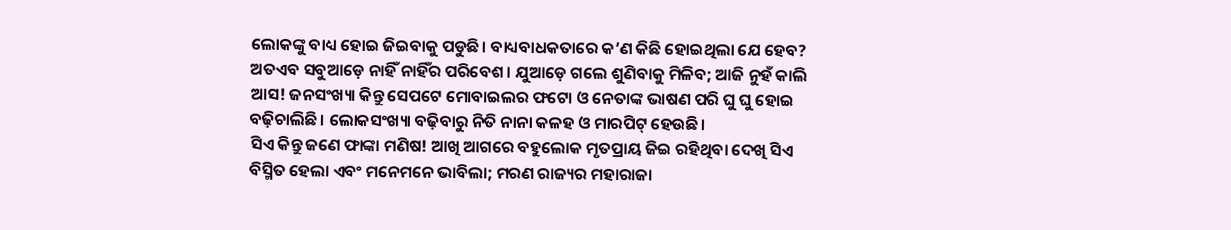ଲୋକଙ୍କୁ ବାଧ୍ୟ ହୋଇ ଜିଇବାକୁ ପଡୁଛି। ବାଧ୍ୟବାଧକତାରେ କ’ଣ କିଛି ହୋଇଥିଲା ଯେ ହେବ? ଅତଏବ ସବୁଆଡ଼େ ନାହିଁ ନାହିଁର ପରିବେଶ। ଯୁଆଡ଼େ ଗଲେ ଶୁଣିବାକୁ ମିଳିବ; ଆଜି ନୁହଁ କାଲି ଆସ! ଜନସଂଖ୍ୟା କିନ୍ତୁ ସେପଟେ ମୋବାଇଲର ଫଟୋ ଓ ନେତାଙ୍କ ଭାଷଣ ପରି ଘୁ ଘୁ ହୋଇ ବଢ଼ିଚାଲିଛି। ଲୋକସଂଖ୍ୟା ବଢ଼ିବାରୁ ନିତି ନାନା କଳହ ଓ ମାରପିଟ୍‌ ହେଉଛି।
ସିଏ କିନ୍ତୁ ଜଣେ ଫାଙ୍କା ମଣିଷ! ଆଖି ଆଗରେ ବହୁଲୋକ ମୃତପ୍ରାୟ ଜିଇ ରହିଥିବା ଦେଖି ସିଏ ବିସ୍ମିତ ହେଲା ଏବଂ ମନେମନେ ଭାବିଲା; ମରଣ ରାଜ୍ୟର ମହାରାଜା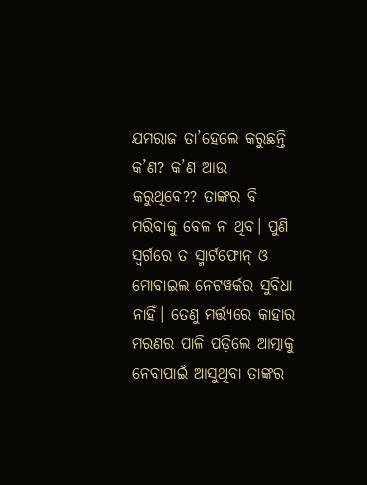ଯମରାଜ ତା’ହେଲେ କରୁଛନ୍ତି କ’ଣ? କ’ଣ ଆଉ କରୁଥିବେ?? ତାଙ୍କର ବି ମରିବାକୁ ବେଳ ନ ଥିବ। ପୁଣି ସ୍ବର୍ଗରେ ତ ସ୍ମାର୍ଟଫୋନ୍‌ ଓ ମୋବାଇଲ ନେଟୱର୍କର ସୁବିଧା ନାହିଁ। ତେଣୁ ମର୍ତ୍ତ୍ୟରେ କାହାର ମରଣର ପାଳି ପଡ଼ିଲେ ଆତ୍ମାକୁ ନେବାପାଇଁ ଆସୁଥିବା ତାଙ୍କର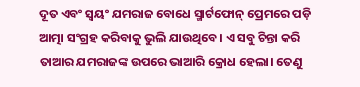ଦୂତ ଏବଂ ସ୍ବୟଂ ଯମରାଜ ବୋଧେ ସ୍ମାର୍ଟଫୋନ୍‌ ପ୍ରେମରେ ପଡ଼ି ଆତ୍ମା ସଂଗ୍ରହ କରିବାକୁ ଭୁଲି ଯାଉଥିବେ। ଏ ସବୁ ଚିନ୍ତା କରି ତାଆର ଯମରାଜଙ୍କ ଉପରେ ଭାଆରି କ୍ରୋଧ ହେଲା। ତେଣୁ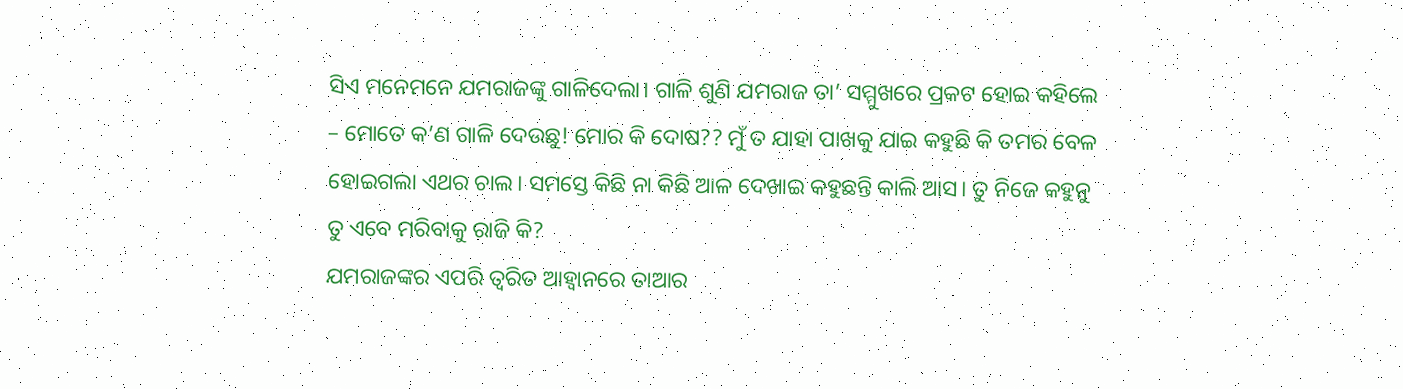ସିଏ ମନେମନେ ଯମରାଜଙ୍କୁ ଗାଳିଦେଲା। ଗାଳି ଶୁଣି ଯମରାଜ ତା’ ସମ୍ମୁଖରେ ପ୍ରକଟ ହୋଇ କହିଲେ – ମୋତେ କ’ଣ ଗାଳି ଦେଉଛୁ! ମୋର କି ଦୋଷ?? ମୁଁ ତ ଯାହା ପାଖକୁ ଯାଇ କହୁଛି କି ତମର ବେଳ ହୋଇଗଲା ଏଥର ଚାଲ। ସମସ୍ତେ କିଛି ନା କିଛି ଆଳ ଦେଖାଇ କହୁଛନ୍ତି କାଲି ଆସ। ତୁ ନିଜେ କହୁନୁ ତୁ ଏବେ ମରିବାକୁ ରାଜି କି?
ଯମରାଜଙ୍କର ଏପରି ତ୍ୱରିତ ଆହ୍ବାନରେ ତାଆର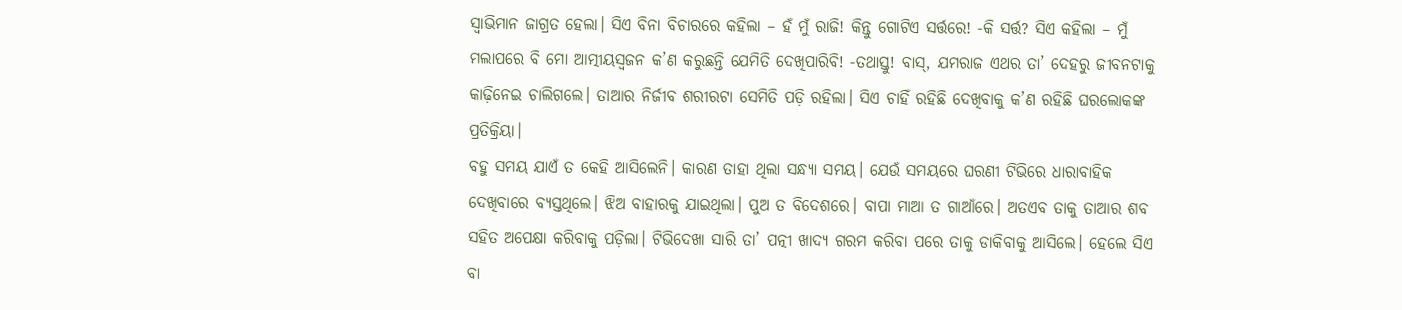ସ୍ବାଭିମାନ ଜାଗ୍ରତ ହେଲା। ସିଏ ବିନା ବିଚାରରେ କହିଲା – ହଁ ମୁଁ ରାଜି! କିନ୍ତୁ ଗୋଟିଏ ସର୍ତ୍ତରେ! -କି ସର୍ତ୍ତ? ସିଏ କହିଲା – ମୁଁ ମଲାପରେ ବି ମୋ ଆତ୍ମୀୟସ୍ବଜନ କ’ଣ କରୁଛନ୍ତି ଯେମିତି ଦେଖିପାରିବି! -ତଥାସ୍ତୁ! ବାସ୍‌, ଯମରାଜ ଏଥର ତା’ ଦେହରୁ ଜୀବନଟାକୁ କାଢ଼ିନେଇ ଚାଲିଗଲେ। ତାଆର ନିର୍ଜୀବ ଶରୀରଟା ସେମିତି ପଡ଼ି ରହିଲା। ସିଏ ଚାହିଁ ରହିଛି ଦେଖିବାକୁ କ’ଣ ରହିଛି ଘରଲୋକଙ୍କ ପ୍ରତିକ୍ରିୟା।
ବହୁ ସମୟ ଯାଏଁ ତ କେହି ଆସିଲେନି। କାରଣ ତାହା ଥିଲା ସନ୍ଧ୍ୟା ସମୟ। ଯେଉଁ ସମୟରେ ଘରଣୀ ଟିଭିରେ ଧାରାବାହିକ ଦେଖିବାରେ ବ୍ୟସ୍ତଥିଲେ। ଝିଅ ବାହାରକୁ ଯାଇଥିଲା। ପୁଅ ତ ବିଦେଶରେ। ବାପା ମାଆ ତ ଗାଆଁରେ। ଅତଏବ ତାକୁ ତାଆର ଶବ ସହିତ ଅପେକ୍ଷା କରିବାକୁ ପଡ଼ିଲା। ଟିଭିଦେଖା ସାରି ତା’ ପତ୍ନୀ ଖାଦ୍ୟ ଗରମ କରିବା ପରେ ତାକୁ ଡାକିବାକୁ ଆସିଲେ। ହେଲେ ସିଏ ବା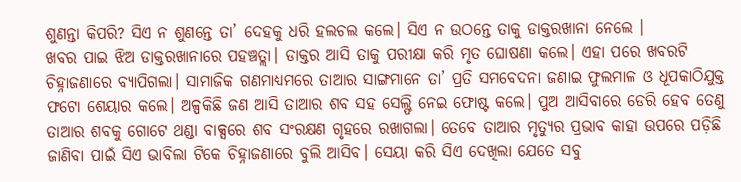ଶୁଣନ୍ତା କିପରି? ସିଏ ନ ଶୁଣନ୍ତେ ତା’ ଦେହକୁ ଧରି ହଲଚଲ କଲେ। ସିଏ ନ ଉଠନ୍ତେ ତାକୁ ଡାକ୍ତରଖାନା ନେଲେ ।
ଖବର ପାଇ ଝିଅ ଡାକ୍ତରଖାନାରେ ପହଞ୍ଚତ୍ଲା। ଡାକ୍ତର ଆସି ତାକୁ ପରୀକ୍ଷା କରି ମୃତ ଘୋଷଣା କଲେ। ଏହା ପରେ ଖବରଟି ଚିହ୍ନାଜଣାରେ ବ୍ୟାପିଗଲା। ସାମାଜିକ ଗଣମାଧ୍ୟମରେ ତାଆର ସାଙ୍ଗମାନେ ତା’ ପ୍ରତି ସମବେଦନା ଜଣାଇ ଫୁଲମାଳ ଓ ଧୂପକାଠିଯୁକ୍ତ ଫଟୋ ଶେୟାର କଲେ। ଅଳ୍ପକିଛି ଜଣ ଆସି ତାଆର ଶବ ସହ ସେଲ୍ଫି ନେଇ ଫୋଷ୍ଟ କଲେ। ପୁଅ ଆସିବାରେ ଡେରି ହେବ ତେଣୁ ତାଆର ଶବକୁ ଗୋଟେ ଥଣ୍ଡା ବାକ୍ସରେ ଶବ ସଂରକ୍ଷଣ ଗୃହରେ ରଖାଗଲା। ତେବେ ତାଆର ମୃତ୍ୟୁର ପ୍ରଭାବ କାହା ଉପରେ ପଡ଼ିଛି ଜାଣିବା ପାଇଁ ସିଏ ଭାବିଲା ଟିକେ ଚିହ୍ନାଜଣାରେ ବୁଲି ଆସିବ। ସେୟା କରି ସିଏ ଦେଖିଲା ଯେତେ ସବୁ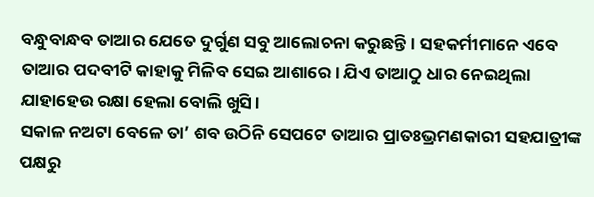ବନ୍ଧୁବାନ୍ଧବ ତାଆର ଯେତେ ଦୁର୍ଗୁଣ ସବୁ ଆଲୋଚନା କରୁଛନ୍ତି। ସହକର୍ମୀମାନେ ଏବେ ତାଆର ପଦବୀଟି କାହାକୁ ମିଳିବ ସେଇ ଆଶାରେ। ଯିଏ ତାଆଠୁ ଧାର ନେଇଥିଲା ଯାହାହେଉ ରକ୍ଷା ହେଲା ବୋଲି ଖୁସି।
ସକାଳ ନଅଟା ବେଳେ ତା’ ଶବ ଉଠିନି ସେପଟେ ତାଆର ପ୍ରାତଃଭ୍ରମଣକାରୀ ସହଯାତ୍ରୀଙ୍କ ପକ୍ଷରୁ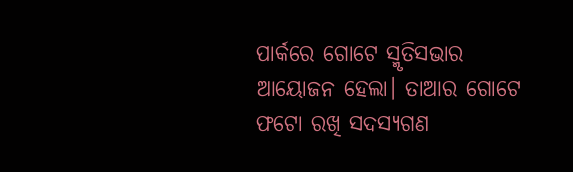ପାର୍କରେ ଗୋଟେ ସ୍ମୃତିସଭାର ଆୟୋଜନ ହେଲା। ତାଆର ଗୋଟେ ଫଟୋ ରଖି ସଦସ୍ୟଗଣ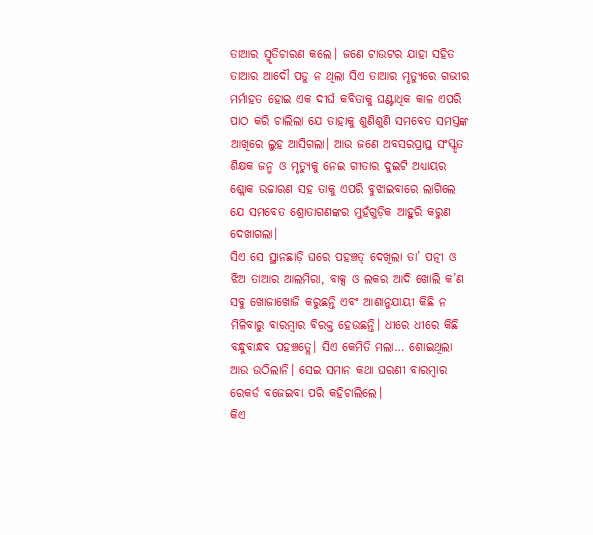ତାଆର ସ୍ମୃତିଚାରଣ କଲେ। ଜଣେ ଟାଉଟର ଯାହା ସହିତ ତାଆର ଆଦୌ ପଡୁ ନ ଥିଲା ସିଏ ତାଆର ମୃତ୍ୟୁରେ ଗଭୀର ମର୍ମାହତ ହୋଇ ଏକ ଦୀର୍ଘ କବିତାକୁ ଘଣ୍ଟାଧିକ କାଳ ଏପରି ପାଠ କରି ଚାଲିଲା ଯେ ତାହାକୁ ଶୁଣିଶୁଣି ସମବେତ ସମସ୍ତଙ୍କ ଆଖିରେ ଲୁହ ଆସିଗଲା। ଆଉ ଜଣେ ଅବସରପ୍ରାପ୍ତ ସଂସ୍କୃତ ଶିକ୍ଷକ ଜନ୍ମ ଓ ମୃତ୍ୟୁକୁ ନେଇ ଗୀତାର ଦୁଇଟି ଅଧ୍ୟାୟର ଶ୍ଲୋକ ଉଚ୍ଚାରଣ ସହ ତାକୁ ଏପରି ବୁଝାଇବାରେ ଲାଗିଲେ ଯେ ସମବେତ ଶ୍ରୋତାଗଣଙ୍କର ମୁହଁଗୁଡ଼ିକ ଆହୁରି କରୁଣ ଦେଖାଗଲା।
ସିଏ ସେ ସ୍ଥାନଛାଡ଼ି ଘରେ ପହଞ୍ଚତ୍ ଦେଖିଲା ତା’ ପତ୍ନୀ ଓ ଝିଅ ତାଆର ଆଲମିରା, ବାକ୍ସ ଓ ଲକର ଆଦି ଖୋଲି କ’ଣ ସବୁ ଖୋଜାଖୋଜି କରୁଛନ୍ତି ଏବଂ ଆଶାନୁଯାୟୀ କିଛି ନ ମିଳିବାରୁ ବାରମ୍ବାର ବିରକ୍ତ ହେଉଛନ୍ତି। ଧୀରେ ଧୀରେ କିଛି ବନ୍ଧୁବାନ୍ଧବ ପହଞ୍ଚତ୍ଲେ। ସିଏ କେମିତି ମଲା… ଶୋଇଥିଲା ଆଉ ଉଠିଲାନି। ସେଇ ସମାନ କଥା ଘରଣୀ ବାରମ୍ବାର ରେକର୍ଡ ବଜେଇବା ପରି କହିଚାଲିଲେ।
କିଏ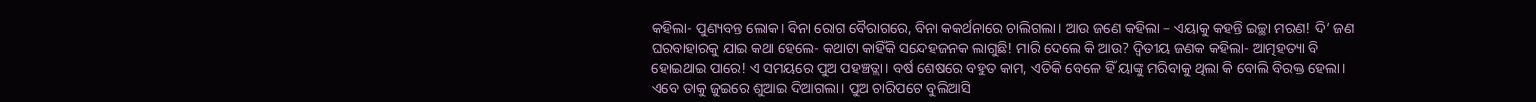କହିଲା- ପୁଣ୍ୟବନ୍ତ ଲୋକ। ବିନା ରୋଗ ବୈରାଗରେ, ବିନା କକର୍ଥନାରେ ଚାଲିଗଲା। ଆଉ ଜଣେ କହିଲା – ଏୟାକୁ କହନ୍ତି ଇଚ୍ଛା ମରଣ! ଦି’ ଜଣ ଘରବାହାରକୁ ଯାଇ କଥା ହେଲେ- କଥାଟା କାହିଁକି ସନ୍ଦେହଜନକ ଲାଗୁଛି! ମାରି ଦେଲେ କି ଆଉ? ଦ୍ୱିତୀୟ ଜଣକ କହିଲା- ଆତ୍ମହତ୍ୟା ବି ହୋଇଥାଇ ପାରେ! ଏ ସମୟରେ ପୁଅ ପହଞ୍ଚତ୍ଲା। ବର୍ଷ ଶେଷରେ ବହୁତ କାମ, ଏତିକି ବେଳେ ହିଁ ୟାଙ୍କୁ ମରିବାକୁ ଥିଲା କି ବୋଲି ବିରକ୍ତ ହେଲା।
ଏବେ ତାକୁ ଜୁଇରେ ଶୁଆଇ ଦିଆଗଲା। ପୁଅ ଚାରିପଟେ ବୁଲିଆସି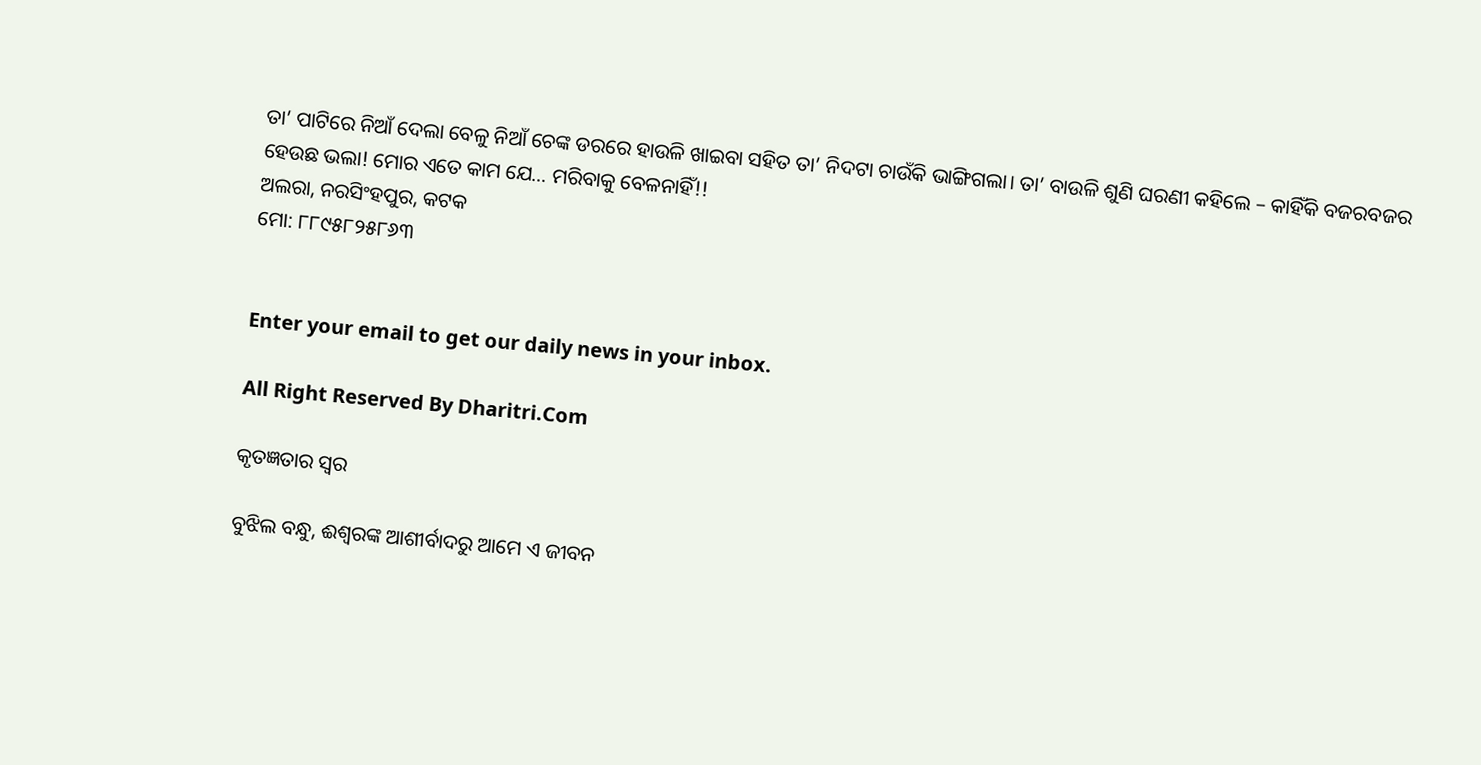ତା’ ପାଟିରେ ନିଆଁ ଦେଲା ବେଳୁ ନିଆଁ ଚେଙ୍କ ଡରରେ ହାଉଳି ଖାଇବା ସହିତ ତା’ ନିଦଟା ଚାଉଁକି ଭାଙ୍ଗିଗଲା। ତା’ ବାଉଳି ଶୁଣି ଘରଣୀ କହିଲେ – କାହିଁକି ବଜରବଜର ହେଉଛ ଭଲା! ମୋର ଏତେ କାମ ଯେ… ମରିବାକୁ ବେଳନାହିଁ!!
ଅଲରା, ନରସିଂହପୁର, କଟକ
ମୋ: ୮୮୯୫୮୨୫୮୬୩


Enter your email to get our daily news in your inbox.

All Right Reserved By Dharitri.Com

କୃତଜ୍ଞତାର ସ୍ବର

ବୁଝିଲ ବନ୍ଧୁ, ଈଶ୍ବରଙ୍କ ଆଶୀର୍ବାଦରୁ ଆମେ ଏ ଜୀବନ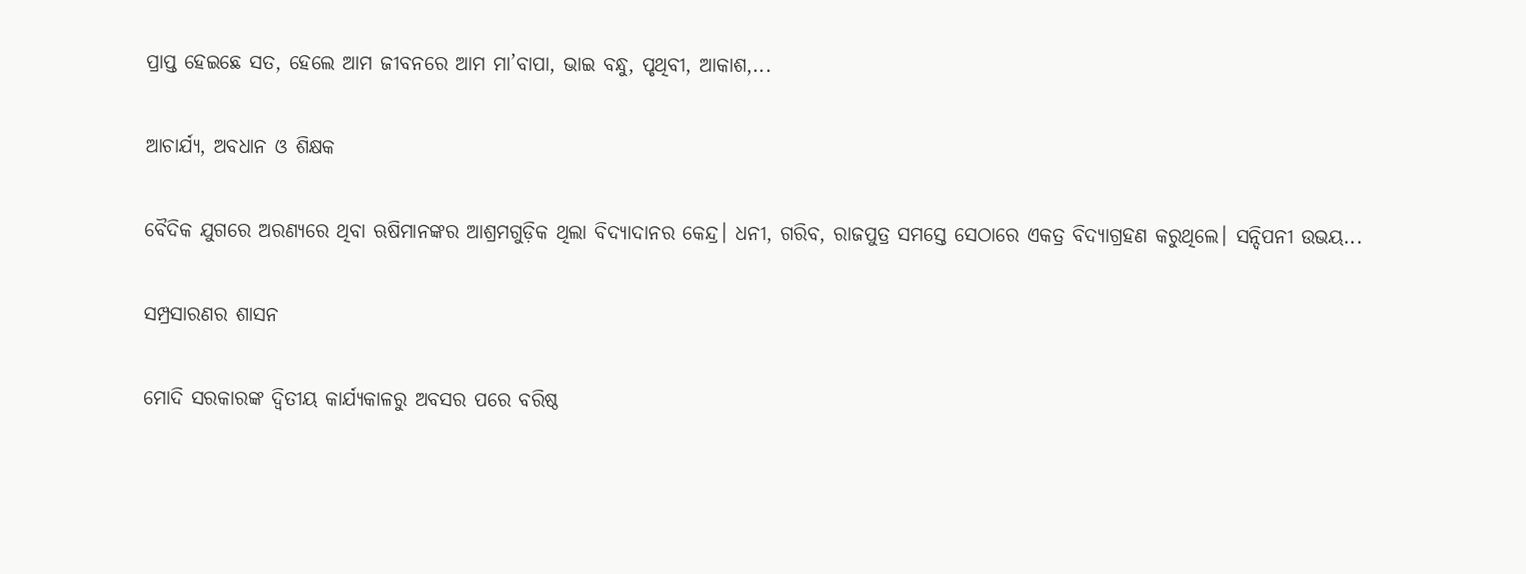ପ୍ରାପ୍ତ ହେଇଛେ ସତ, ହେଲେ ଆମ ଜୀବନରେ ଆମ ମା’ବାପା, ଭାଇ ବନ୍ଧୁ, ପୃଥିବୀ, ଆକାଶ,...

ଆଚାର୍ଯ୍ୟ, ଅବଧାନ ଓ ଶିକ୍ଷକ

ବୈଦିକ ଯୁଗରେ ଅରଣ୍ୟରେ ଥିବା ଋଷିମାନଙ୍କର ଆଶ୍ରମଗୁଡ଼ିକ ଥିଲା ବିଦ୍ୟାଦାନର କେନ୍ଦ୍ର। ଧନୀ, ଗରିବ, ରାଜପୁତ୍ର ସମସ୍ତେ ସେଠାରେ ଏକତ୍ର ବିଦ୍ୟାଗ୍ରହଣ କରୁଥିଲେ। ସନ୍ଦିପନୀ ଉଭୟ...

ସମ୍ପ୍ରସାରଣର ଶାସନ

ମୋଦି ସରକାରଙ୍କ ଦ୍ୱିତୀୟ କାର୍ଯ୍ୟକାଳରୁ ଅବସର ପରେ ବରିଷ୍ଠ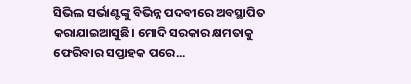ସିଭିଲ ସର୍ଭାଣ୍ଟଙ୍କୁ ବିଭିନ୍ନ ପଦବୀରେ ଅବସ୍ଥାପିତ କରାଯାଇଆସୁଛି। ମୋଦି ସରକାର କ୍ଷମତାକୁ ଫେରିବାର ସପ୍ତାହକ ପରେ...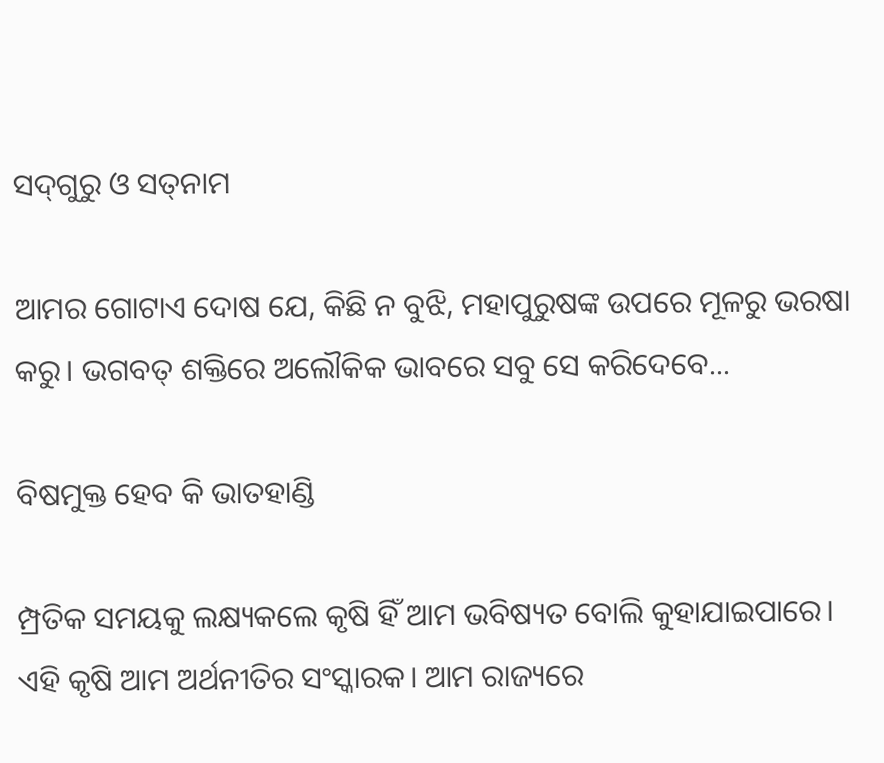ସଦ୍‌ଗୁରୁ ଓ ସତ୍‌ନାମ

ଆମର ଗୋଟାଏ ଦୋଷ ଯେ, କିଛି ନ ବୁଝି, ମହାପୁରୁଷଙ୍କ ଉପରେ ମୂଳରୁ ଭରଷା କରୁ। ଭଗବତ୍‌ ଶକ୍ତିରେ ଅଲୌକିକ ଭାବରେ ସବୁ ସେ କରିଦେବେ...

ବିଷମୁକ୍ତ ହେବ କି ଭାତହାଣ୍ଡି

ମ୍ପ୍ରତିକ ସମୟକୁ ଲକ୍ଷ୍ୟକଲେ କୃଷି ହିଁ ଆମ ଭବିଷ୍ୟତ ବୋଲି କୁହାଯାଇପାରେ। ଏହି କୃଷି ଆମ ଅର୍ଥନୀତିର ସଂସ୍କାରକ। ଆମ ରାଜ୍ୟରେ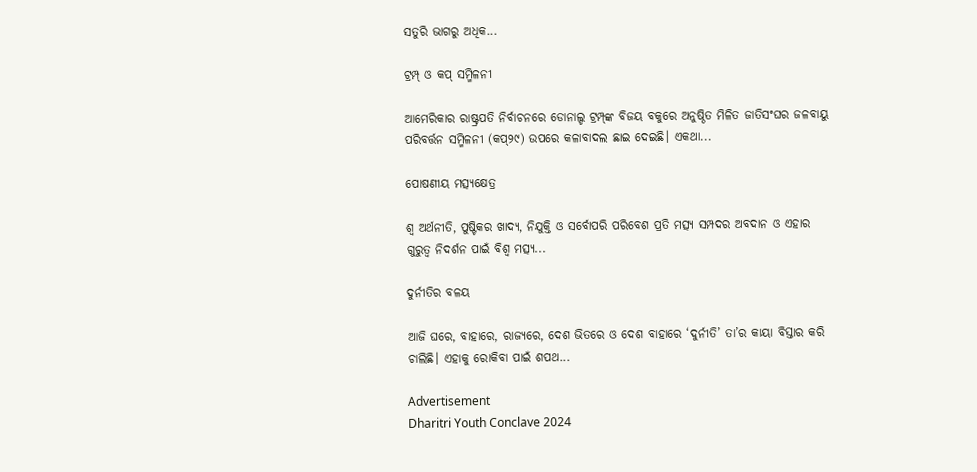ସତୁରି ଭାଗରୁ ଅଧିକ...

ଟ୍ରମ୍ପ୍‌ ଓ କପ୍‌ ସମ୍ମିଳନୀ

ଆମେରିକାର ରାଷ୍ଟ୍ରପତି ନିର୍ବାଚନରେ ଡୋନାଲ୍ଡ ଟ୍ରମ୍ପ୍‌ଙ୍କ ବିଜୟ ବକୁରେ ଅନୁଷ୍ଠିତ ମିଳିତ ଜାତିସଂଘର ଜଳବାୟୁ ପରିବର୍ତ୍ତନ ସମ୍ମିଳନୀ (କପ୍‌୨୯) ଉପରେ କଳାବାଦଲ ଛାଇ ଦେଇଛି। ଏକଥା...

ପୋଷଣୀୟ ମତ୍ସ୍ୟକ୍ଷେତ୍ର

ଶ୍ୱ ଅର୍ଥନୀତି, ପୁଷ୍ଟିକର ଖାଦ୍ୟ, ନିଯୁକ୍ତି ଓ ସର୍ବୋପରି ପରିବେଶ ପ୍ରତି ମତ୍ସ୍ୟ ସମ୍ପଦର ଅବଦାନ ଓ ଏହାର ଗୁରୁତ୍ୱ ନିଦର୍ଶନ ପାଇଁ ବିଶ୍ୱ ମତ୍ସ୍ୟ...

ଦୁର୍ନୀତିର ବଳୟ

ଆଜି ଘରେ, ବାହାରେ, ରାଜ୍ୟରେ, ଦେଶ ଭିତରେ ଓ ଦେଶ ବାହାରେ ‘ଦୁର୍ନୀତି’ ତା’ର କାୟା ବିସ୍ତାର କରି ଚାଲିଛି। ଏହାକୁ ରୋକିବା ପାଇଁ ଶପଥ...

Advertisement
Dharitri Youth Conclave 2024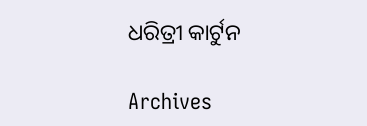ଧରିତ୍ରୀ କାର୍ଟୁନ

Archives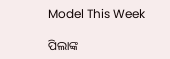Model This Week

ପିଲାଙ୍କ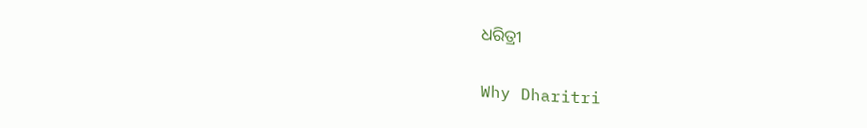ଧରିତ୍ରୀ

Why Dharitri